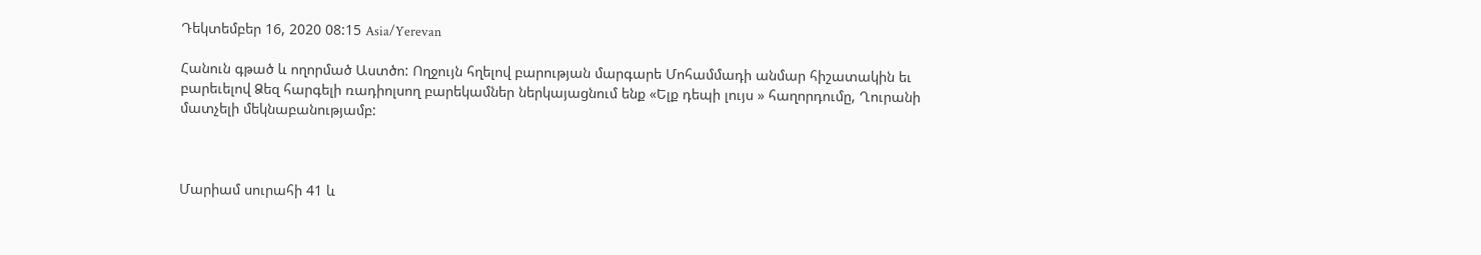Դեկտեմբեր 16, 2020 08:15 Asia/Yerevan

Հանուն գթած և ողորմած Աստծո: Ողջույն հղելով բարության մարգարե Մոհամմադի անմար հիշատակին եւ բարեւելով Ձեզ հարգելի ռադիոլսող բարեկամներ ներկայացնում ենք «Ելք դեպի լույս » հաղորդումը, Ղուրանի մատչելի մեկնաբանությամբ:



Մարիամ սուրահի 41 և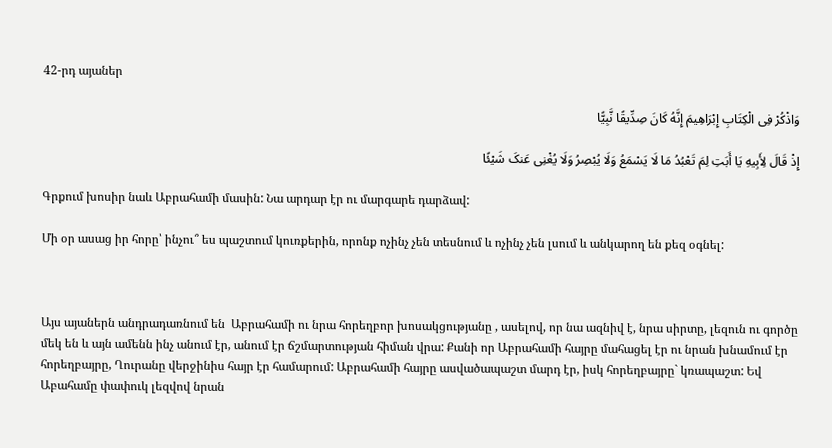42-րդ այաներ

وَاذْکُرْ فِی الْکِتَابِ إِبْرَاهِیمَ إِنَّهُ کَانَ صِدِّیقًا نَّبِیًّا

إِذْ قَالَ لِأَبِیهِ یَا أَبَتِ لِمَ تَعْبُدُ مَا لَا یَسْمَعُ وَلَا یُبْصِرُ وَلَا یُغْنِی عَنکَ شَیْئًا

Գրքում խոսիր նաև Աբրահամի մասին: Նա արդար էր ու մարգարե դարձավ:

Մի օր ասաց իր հորը՝ ինչու՞ ես պաշտում կուռքերին, որոնք ոչինչ չեն տեսնում և ոչինչ չեն լսում և անկարող են քեզ օգնել:



Այս այաներն անդրադառնում են  Աբրահամի ու նրա հորեղբոր խոսակցությանը , ասելով, որ նա ազնիվ է, նրա սիրտը, լեզուն ու գործը մեկ են և այն ամենն ինչ անում էր, անում էր ճշմարտության հիման վրա: Քանի որ Աբրահամի հայրը մահացել էր ու նրան խնամում էր հորեղբայրը, Ղուրանը վերջինիս հայր էր համարում: Աբրահամի հայրը ասվածապաշտ մարդ էր, իսկ հորեղբայրը` կռապաշտ: Եվ Աբահամը փափուկ լեզվով նրան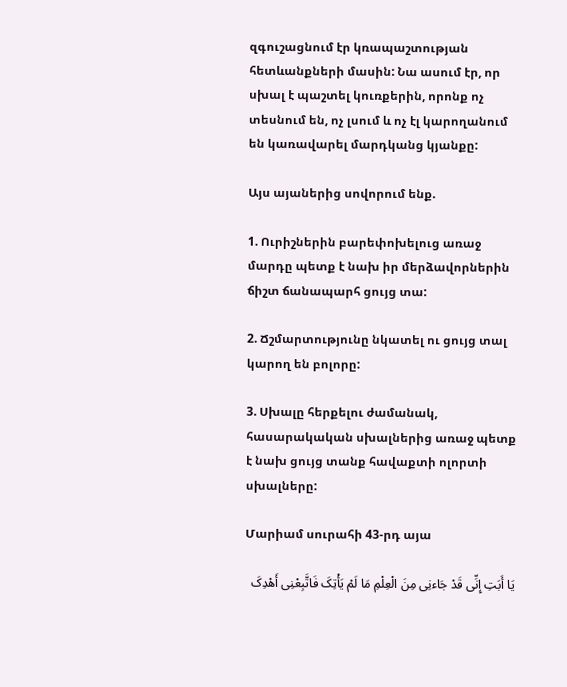զգուշացնում էր կռապաշտության հետևանքների մասին: Նա ասում էր, որ սխալ է պաշտել կուռքերին, որոնք ոչ տեսնում են, ոչ լսում և ոչ էլ կարողանում են կառավարել մարդկանց կյանքը:

Այս այաներից սովորում ենք.

1. Ուրիշներին բարեփոխելուց առաջ մարդը պետք է նախ իր մերձավորներին ճիշտ ճանապարհ ցույց տա:

2. Ճշմարտությունը նկատել ու ցույց տալ կարող են բոլորը:

3. Սխալը հերքելու ժամանակ, հասարակական սխալներից առաջ պետք է նախ ցույց տանք հավաքտի ոլորտի սխալները:

Մարիամ սուրահի 43-րդ այա

یَا أَبَتِ إِنِّی قَدْ جَاءنِی مِنَ الْعِلْمِ مَا لَمْ یَأْتِکَ فَاتَّبِعْنِی أَهْدِکَ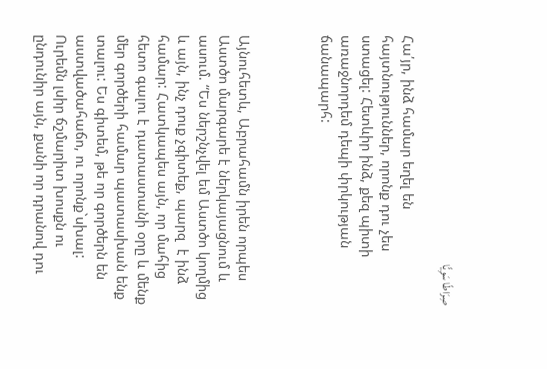صِرَاطًا سَوِیًّا

Հա՛յր, ինձ համար եղել են հայտնություններ, որոնք դու չես ստացել: Հետևիր ինձ, քեզ պիտի առաջնորդեմ դեպի փրկության ճանապարհ:



Այնուհետև, Աբրահամն իրեն որպես Աստծո մարգարե է ներկայացնում և ասում. “Ես ներշնչվել եմ Աստծո կողմից և այն, ինչ դուք չգիտեք, պարզ  է ինձ համար: Հատկապես այն, որ մահից հետո գալու է դատաստանի օրը և մենք մեր գործերի համար պատասխան ենք տալու: Ես գիտեմ, թե որ գործերն են աստվածահաճո, ու որոնք`սխալ: Ուրեմն լսիր ճշմարիտ խոսքն ու ընդունիր այն, քանի որ դրանով դու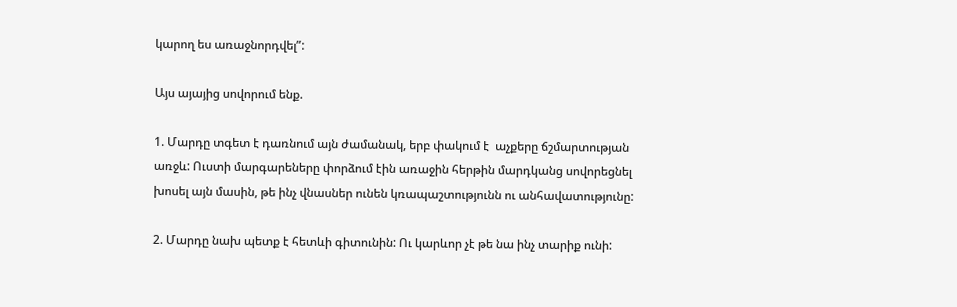կարող ես առաջնորդվել”:

Այս այայից սովորում ենք.

1. Մարդը տգետ է դառնում այն ժամանակ, երբ փակում է  աչքերը ճշմարտության առջև: Ուստի մարգարեները փորձում էին առաջին հերթին մարդկանց սովորեցնել խոսել այն մասին, թե ինչ վնասներ ունեն կռապաշտությունն ու անհավատությունը:

2. Մարդը նախ պետք է հետևի գիտունին: Ու կարևոր չէ թե նա ինչ տարիք ունի: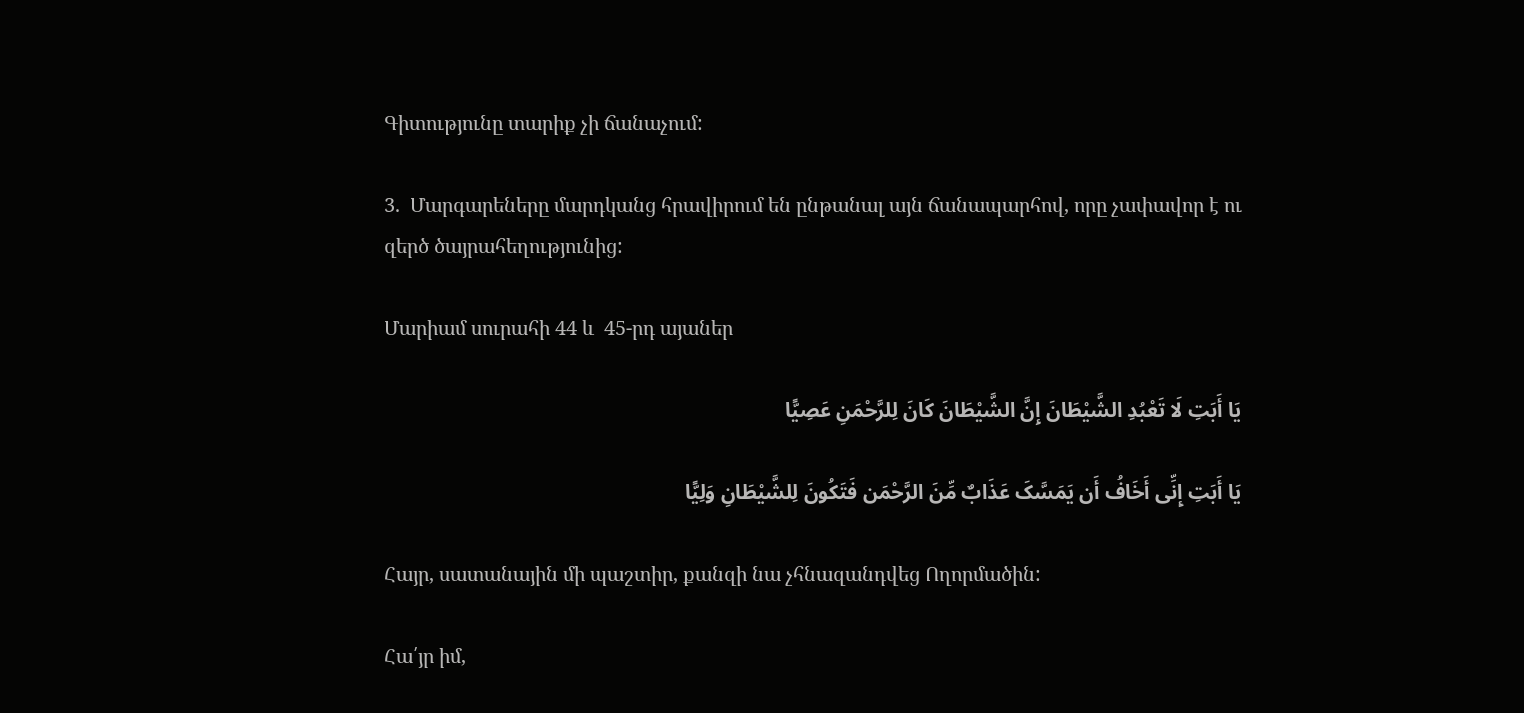Գիտությունը տարիք չի ճանաչում:

3.  Մարգարեները մարդկանց հրավիրում են ընթանալ այն ճանապարհով, որը չափավոր է ու զերծ ծայրահեղությունից:

Մարիամ սուրահի 44 և  45-րդ այաներ

یَا أَبَتِ لَا تَعْبُدِ الشَّیْطَانَ إِنَّ الشَّیْطَانَ کَانَ لِلرَّحْمَنِ عَصِیًّا

یَا أَبَتِ إِنِّی أَخَافُ أَن یَمَسَّکَ عَذَابٌ مِّنَ الرَّحْمَن فَتَکُونَ لِلشَّیْطَانِ وَلِیًّا

Հայր, սատանային մի պաշտիր, քանզի նա չհնազանդվեց Ողորմածին:

Հա՛յր իմ,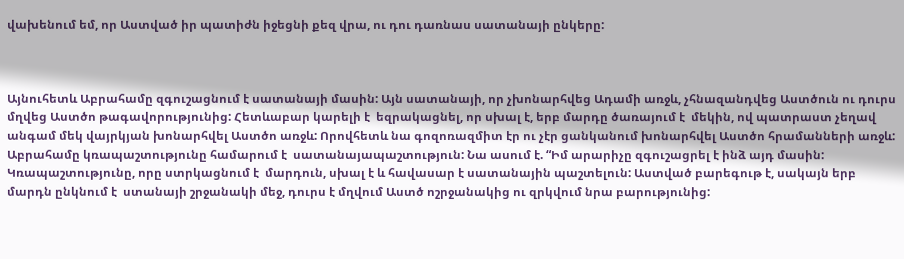վախենում եմ, որ Աստված իր պատիժն իջեցնի քեզ վրա, ու դու դառնաս սատանայի ընկերը:



Այնուհետև Աբրահամը զգուշացնում է սատանայի մասին: Այն սատանայի, որ չխոնարհվեց Ադամի առջև, չհնազանդվեց Աստծուն ու դուրս մղվեց Աստծո թագավորությունից: Հետևաբար կարելի է  եզրակացնել, որ սխալ է, երբ մարդը ծառայում է  մեկին, ով պատրաստ չեղավ անգամ մեկ վայրկյան խոնարհվել Աստծո առջև: Որովհետև նա գոզոռազմիտ էր ու չէր ցանկանում խոնարհվել Աստծո հրամանների առջև: Աբրահամը կռապաշտությունը համարում է  սատանայապաշտություն: Նա ասում է. “Իմ արարիչը զգուշացրել է ինձ այդ մասին: Կռապաշտությունը, որը ստրկացնում է  մարդուն, սխալ է և հավասար է սատանային պաշտելուն: Աստված բարեգութ է, սակայն երբ մարդն ընկնում է  ստանայի շրջանակի մեջ, դուրս է մղվում Աստծ ոշրջանակից ու զրկվում նրա բարությունից: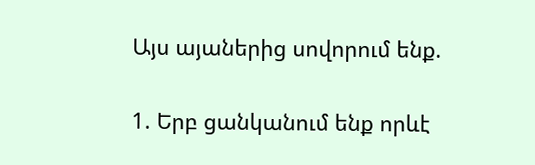Այս այաներից սովորում ենք.

1. Երբ ցանկանում ենք որևէ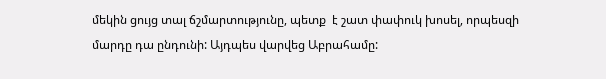մեկին ցույց տալ ճշմարտությունը, պետք  է շատ փափուկ խոսել, որպեսզի մարդը դա ընդունի: Այդպես վարվեց Աբրահամը: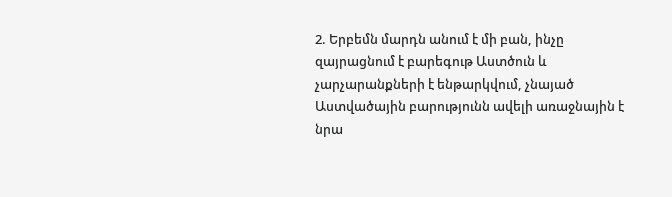2. Երբեմն մարդն անում է մի բան, ինչը զայրացնում է բարեգութ Աստծուն և չարչարանքների է ենթարկվում, չնայած Աստվածային բարությունն ավելի առաջնային է  նրա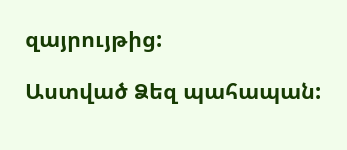զայրույթից:

Աստված Ձեզ պահապան: